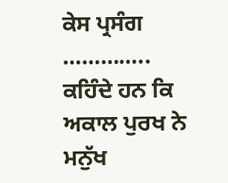ਕੇਸ ਪ੍ਰਸੰਗ
…………..
ਕਹਿੰਦੇ ਹਨ ਕਿ ਅਕਾਲ ਪੁਰਖ ਨੇ ਮਨੁੱਖ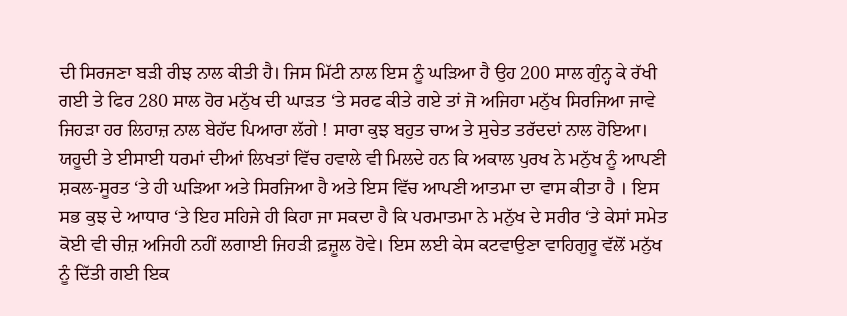ਦੀ ਸਿਰਜਣਾ ਬੜੀ ਰੀਝ ਨਾਲ ਕੀਤੀ ਹੈ। ਜਿਸ ਮਿੱਟੀ ਨਾਲ ਇਸ ਨੂੰ ਘੜਿਆ ਹੈ ਉਹ 200 ਸਾਲ ਗੁੰਨ੍ਹ ਕੇ ਰੱਖੀ ਗਈ ਤੇ ਫਿਰ 280 ਸਾਲ ਹੋਰ ਮਨੁੱਖ ਦੀ ਘਾੜਤ ‘ਤੇ ਸਰਫ ਕੀਤੇ ਗਏ ਤਾਂ ਜੋ ਅਜਿਹਾ ਮਨੁੱਖ ਸਿਰਜਿਆ ਜਾਵੇ ਜਿਹੜਾ ਹਰ ਲਿਹਾਜ਼ ਨਾਲ ਬੇਹੱਦ ਪਿਆਰਾ ਲੱਗੇ ! ਸਾਰਾ ਕੁਝ ਬਹੁਤ ਚਾਅ ਤੇ ਸੁਚੇਤ ਤਰੱਦਦਾਂ ਨਾਲ ਹੋਇਆ। ਯਹੂਦੀ ਤੇ ਈਸਾਈ ਧਰਮਾਂ ਦੀਆਂ ਲਿਖਤਾਂ ਵਿੱਚ ਹਵਾਲੇ ਵੀ ਮਿਲਦੇ ਹਨ ਕਿ ਅਕਾਲ ਪੁਰਖ ਨੇ ਮਨੁੱਖ ਨੂੰ ਆਪਣੀ ਸ਼ਕਲ-ਸੂਰਤ ‘ਤੇ ਹੀ ਘੜਿਆ ਅਤੇ ਸਿਰਜਿਆ ਹੈ ਅਤੇ ਇਸ ਵਿੱਚ ਆਪਣੀ ਆਤਮਾ ਦਾ ਵਾਸ ਕੀਤਾ ਹੈ । ਇਸ ਸਭ ਕੁਝ ਦੇ ਆਧਾਰ ‘ਤੇ ਇਹ ਸਹਿਜੇ ਹੀ ਕਿਹਾ ਜਾ ਸਕਦਾ ਹੈ ਕਿ ਪਰਮਾਤਮਾ ਨੇ ਮਨੁੱਖ ਦੇ ਸਰੀਰ ‘ਤੇ ਕੇਸਾਂ ਸਮੇਤ ਕੋਈ ਵੀ ਚੀਜ਼ ਅਜਿਹੀ ਨਹੀਂ ਲਗਾਈ ਜਿਹੜੀ ਫ਼ਜ਼ੂਲ ਹੋਵੇ। ਇਸ ਲਈ ਕੇਸ ਕਟਵਾਉਣਾ ਵਾਹਿਗੁਰੂ ਵੱਲੋਂ ਮਨੁੱਖ ਨੂੰ ਦਿੱਤੀ ਗਈ ਇਕ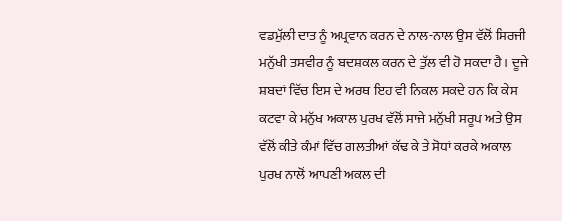ਵਡਮੁੱਲੀ ਦਾਤ ਨੂੰ ਅਪ੍ਰਵਾਨ ਕਰਨ ਦੇ ਨਾਲ-ਨਾਲ ਉਸ ਵੱਲੋਂ ਸਿਰਜੀ ਮਨੁੱਖੀ ਤਸਵੀਰ ਨੂੰ ਬਦਸ਼ਕਲ ਕਰਨ ਦੇ ਤੁੱਲ ਵੀ ਹੋ ਸਕਦਾ ਹੈ। ਦੂਜੇ ਸ਼ਬਦਾਂ ਵਿੱਚ ਇਸ ਦੇ ਅਰਥ ਇਹ ਵੀ ਨਿਕਲ ਸਕਦੇ ਹਨ ਕਿ ਕੇਸ ਕਟਵਾ ਕੇ ਮਨੁੱਖ ਅਕਾਲ ਪੁਰਖ ਵੱਲੋਂ ਸਾਜੇ ਮਨੁੱਖੀ ਸਰੂਪ ਅਤੇ ਉਸ ਵੱਲੋਂ ਕੀਤੇ ਕੰਮਾਂ ਵਿੱਚ ਗਲਤੀਆਂ ਕੱਢ ਕੇ ਤੇ ਸੋਧਾਂ ਕਰਕੇ ਅਕਾਲ ਪੁਰਖ ਨਾਲੋਂ ਆਪਣੀ ਅਕਲ ਦੀ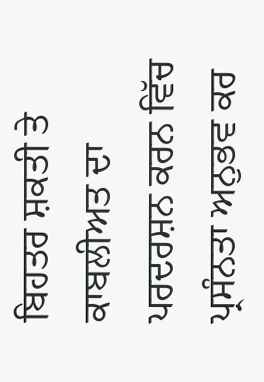ਬਿਹਤਰ ਸ਼ਕਤੀ ਤੇ ਕਾਬਲੀਅਤ ਦਾ ਪਰਦਰਸ਼ਨ ਕਰਨ ਵਿੱਚ ਪ੍ਰਸੰਨਤਾ ਅਨੁਭਵ ਕਰ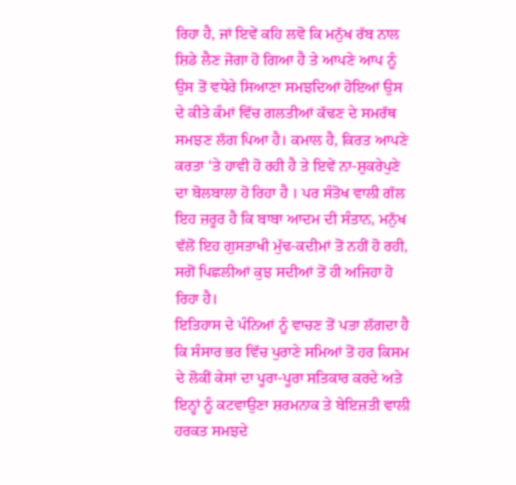ਰਿਹਾ ਹੈ, ਜਾਂ ਇਵੇਂ ਕਹਿ ਲਵੋ ਕਿ ਮਨੁੱਖ ਰੱਬ ਨਾਲ ਸ਼ਿਡੇ ਲੈਣ ਜੋਗਾ ਹੋ ਗਿਆ ਹੈ ਤੇ ਆਪਣੇ ਆਪ ਨੂੰ ਉਸ ਤੋਂ ਵਧੇਰੇ ਸਿਆਣਾ ਸਮਝਦਿਆਂ ਹੋਇਆਂ ਉਸ ਦੇ ਕੀਤੇ ਕੰਮਾਂ ਵਿੱਚ ਗਲਤੀਆਂ ਕੱਢਣ ਦੇ ਸਮਰੱਥ ਸਮਝਣ ਲੱਗ ਪਿਆ ਹੈ। ਕਮਾਲ ਹੈ, ਕਿਰਤ ਆਪਣੇ ਕਰਤਾ ‘ਤੇ ਹਾਵੀ ਹੋ ਰਹੀ ਹੈ ਤੇ ਇਵੇਂ ਨਾ-ਸ਼ੁਕਰੇਪੁਣੇ ਦਾ ਬੋਲਬਾਲਾ ਹੋ ਰਿਹਾ ਹੈ । ਪਰ ਸੰਤੋਖ ਵਾਲੀ ਗੱਲ ਇਹ ਜ਼ਰੂਰ ਹੈ ਕਿ ਬਾਬਾ ਆਦਮ ਦੀ ਸੰਤਾਨ, ਮਨੁੱਖ ਵੱਲੋਂ ਇਹ ਗੁਸਤਾਖੀ ਮੁੱਢ-ਕਦੀਮਾਂ ਤੋਂ ਨਹੀਂ ਹੋ ਰਹੀ, ਸਗੋਂ ਪਿਛਲੀਆਂ ਕੁਝ ਸਦੀਆਂ ਤੋਂ ਹੀ ਅਜਿਹਾ ਹੋ ਰਿਹਾ ਹੈ।
ਇਤਿਹਾਸ ਦੇ ਪੰਨਿਆਂ ਨੂੰ ਵਾਚਣ ਤੋਂ ਪਤਾ ਲੱਗਦਾ ਹੈ ਕਿ ਸੰਸਾਰ ਭਰ ਵਿੱਚ ਪੁਰਾਣੇ ਸਮਿਆਂ ਤੋਂ ਹਰ ਕਿਸਮ ਦੇ ਲੋਕੀਂ ਕੇਸਾਂ ਦਾ ਪੂਰਾ-ਪੂਰਾ ਸਤਿਕਾਰ ਕਰਦੇ ਅਤੇ ਇਨ੍ਹਾਂ ਨੂੰ ਕਟਵਾਉਣਾ ਸ਼ਰਮਨਾਕ ਤੇ ਬੇਇਜ਼ਤੀ ਵਾਲੀ ਹਰਕਤ ਸਮਝਦੇ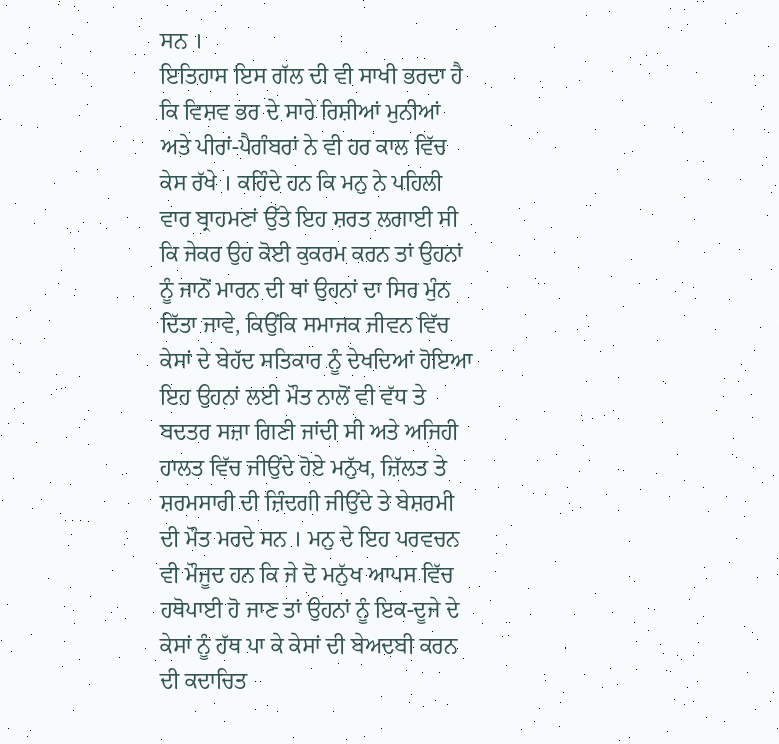ਸਨ ।
ਇਤਿਹਾਸ ਇਸ ਗੱਲ ਦੀ ਵੀ ਸਾਖੀ ਭਰਦਾ ਹੈ ਕਿ ਵਿਸ਼ਵ ਭਰ ਦੇ ਸਾਰੇ ਰਿਸ਼ੀਆਂ ਮੁਨੀਆਂ ਅਤੇ ਪੀਰਾਂ-ਪੈਗੰਬਰਾਂ ਨੇ ਵੀ ਹਰ ਕਾਲ ਵਿੱਚ ਕੇਸ ਰੱਖੇ । ਕਹਿੰਦੇ ਹਨ ਕਿ ਮਨੁ ਨੇ ਪਹਿਲੀ ਵਾਰ ਬ੍ਰਾਹਮਣਾਂ ਉੱਤੇ ਇਹ ਸ਼ਰਤ ਲਗਾਈ ਸੀ ਕਿ ਜੇਕਰ ਉਹ ਕੋਈ ਕੁਕਰਮ ਕਰਨ ਤਾਂ ਉਹਨਾਂ ਨੂੰ ਜਾਨੋਂ ਮਾਰਨ ਦੀ ਥਾਂ ਉਹਨਾਂ ਦਾ ਸਿਰ ਮੁੰਨ ਦਿੱਤਾ ਜਾਵੇ, ਕਿਉਂਕਿ ਸਮਾਜਕ ਜੀਵਨ ਵਿੱਚ ਕੇਸਾਂ ਦੇ ਬੇਹੱਦ ਸਤਿਕਾਰ ਨੂੰ ਦੇਖਦਿਆਂ ਹੋਇਆ ਇਹ ਉਹਨਾਂ ਲਈ ਮੌਤ ਨਾਲੋਂ ਵੀ ਵੱਧ ਤੇ ਬਦਤਰ ਸਜ਼ਾ ਗਿਣੀ ਜਾਂਦੀ ਸੀ ਅਤੇ ਅਜਿਹੀ ਹਾਲਤ ਵਿੱਚ ਜੀਉਂਦੇ ਹੋਏ ਮਨੁੱਖ, ਜ਼ਿੱਲਤ ਤੇ ਸ਼ਰਮਸਾਰੀ ਦੀ ਜ਼ਿੰਦਗੀ ਜੀਉਂਦੇ ਤੇ ਬੇਸ਼ਰਮੀ ਦੀ ਮੌਤ ਮਰਦੇ ਸਨ । ਮਨੁ ਦੇ ਇਹ ਪਰਵਚਨ ਵੀ ਮੌਜੂਦ ਹਨ ਕਿ ਜੇ ਦੋ ਮਨੁੱਖ ਆਪਸ ਵਿੱਚ ਹਥੋਪਾਈ ਹੋ ਜਾਣ ਤਾਂ ਉਹਨਾਂ ਨੂੰ ਇਕ-ਦੂਜੇ ਦੇ ਕੇਸਾਂ ਨੂੰ ਹੱਥ ਪਾ ਕੇ ਕੇਸਾਂ ਦੀ ਬੇਅਦਬੀ ਕਰਨ ਦੀ ਕਦਾਚਿਤ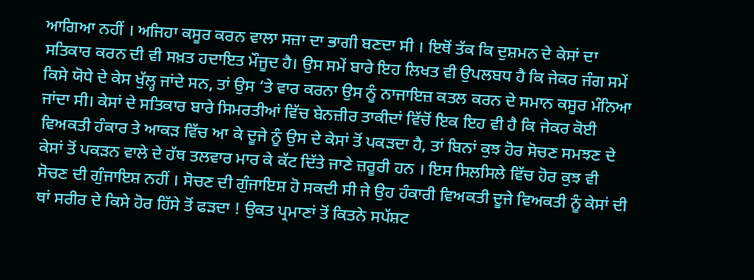ਆਗਿਆ ਨਹੀਂ । ਅਜਿਹਾ ਕਸੂਰ ਕਰਨ ਵਾਲਾ ਸਜ਼ਾ ਦਾ ਭਾਗੀ ਬਣਦਾ ਸੀ । ਇਥੋਂ ਤੱਕ ਕਿ ਦੁਸ਼ਮਨ ਦੇ ਕੇਸਾਂ ਦਾ ਸਤਿਕਾਰ ਕਰਨ ਦੀ ਵੀ ਸਖ਼ਤ ਹਦਾਇਤ ਮੌਜੂਦ ਹੈ। ਉਸ ਸਮੇਂ ਬਾਰੇ ਇਹ ਲਿਖਤ ਵੀ ਉਪਲਬਧ ਹੈ ਕਿ ਜੇਕਰ ਜੰਗ ਸਮੇਂ ਕਿਸੇ ਯੋਧੇ ਦੇ ਕੇਸ ਖੁੱਲ੍ਹ ਜਾਂਦੇ ਸਨ, ਤਾਂ ਉਸ ‘ਤੇ ਵਾਰ ਕਰਨਾ ਉਸ ਨੂੰ ਨਾਜਾਇਜ਼ ਕਤਲ ਕਰਨ ਦੇ ਸਮਾਨ ਕਸੂਰ ਮੰਨਿਆ ਜਾਂਦਾ ਸੀ। ਕੇਸਾਂ ਦੇ ਸਤਿਕਾਰ ਬਾਰੇ ਸਿਮਰਤੀਆਂ ਵਿੱਚ ਬੇਨਜ਼ੀਰ ਤਾਕੀਦਾਂ ਵਿੱਚੋਂ ਇਕ ਇਹ ਵੀ ਹੈ ਕਿ ਜੇਕਰ ਕੋਈ ਵਿਅਕਤੀ ਹੰਕਾਰ ਤੇ ਆਕੜ ਵਿੱਚ ਆ ਕੇ ਦੂਜੇ ਨੂੰ ਉਸ ਦੇ ਕੇਸਾਂ ਤੋਂ ਪਕੜਦਾ ਹੈ, ਤਾਂ ਬਿਨਾਂ ਕੁਝ ਹੋਰ ਸੋਚਣ ਸਮਝਣ ਦੇ ਕੇਸਾਂ ਤੋਂ ਪਕੜਨ ਵਾਲੇ ਦੇ ਹੱਥ ਤਲਵਾਰ ਮਾਰ ਕੇ ਕੱਟ ਦਿੱਤੇ ਜਾਣੇ ਜ਼ਰੂਰੀ ਹਨ । ਇਸ ਸਿਲਸਿਲੇ ਵਿੱਚ ਹੋਰ ਕੁਝ ਵੀ ਸੋਚਣ ਦੀ ਗੁੰਜਾਇਸ਼ ਨਹੀਂ । ਸੋਚਣ ਦੀ ਗੁੰਜਾਇਸ਼ ਹੋ ਸਕਦੀ ਸੀ ਜੇ ਉਹ ਹੰਕਾਰੀ ਵਿਅਕਤੀ ਦੂਜੇ ਵਿਅਕਤੀ ਨੂੰ ਕੇਸਾਂ ਦੀ ਥਾਂ ਸਰੀਰ ਦੇ ਕਿਸੇ ਹੋਰ ਹਿੱਸੇ ਤੋਂ ਫੜਦਾ ! ਉਕਤ ਪ੍ਰਮਾਣਾਂ ਤੋਂ ਕਿਤਨੇ ਸਪੱਸ਼ਟ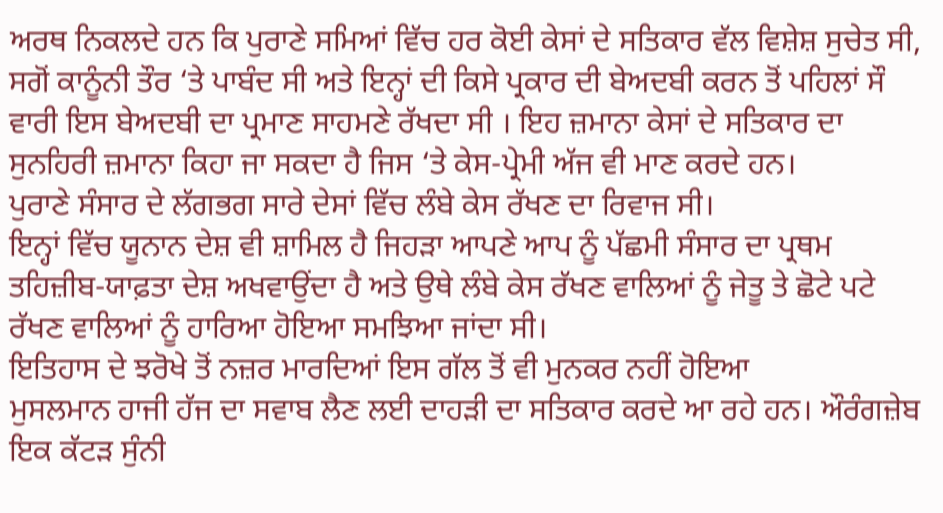ਅਰਥ ਨਿਕਲਦੇ ਹਨ ਕਿ ਪੁਰਾਣੇ ਸਮਿਆਂ ਵਿੱਚ ਹਰ ਕੋਈ ਕੇਸਾਂ ਦੇ ਸਤਿਕਾਰ ਵੱਲ ਵਿਸ਼ੇਸ਼ ਸੁਚੇਤ ਸੀ, ਸਗੋਂ ਕਾਨੂੰਨੀ ਤੌਰ ‘ਤੇ ਪਾਬੰਦ ਸੀ ਅਤੇ ਇਨ੍ਹਾਂ ਦੀ ਕਿਸੇ ਪ੍ਰਕਾਰ ਦੀ ਬੇਅਦਬੀ ਕਰਨ ਤੋਂ ਪਹਿਲਾਂ ਸੌ ਵਾਰੀ ਇਸ ਬੇਅਦਬੀ ਦਾ ਪ੍ਰਮਾਣ ਸਾਹਮਣੇ ਰੱਖਦਾ ਸੀ । ਇਹ ਜ਼ਮਾਨਾ ਕੇਸਾਂ ਦੇ ਸਤਿਕਾਰ ਦਾ ਸੁਨਹਿਰੀ ਜ਼ਮਾਨਾ ਕਿਹਾ ਜਾ ਸਕਦਾ ਹੈ ਜਿਸ ‘ਤੇ ਕੇਸ-ਪ੍ਰੇਮੀ ਅੱਜ ਵੀ ਮਾਣ ਕਰਦੇ ਹਨ।
ਪੁਰਾਣੇ ਸੰਸਾਰ ਦੇ ਲੱਗਭਗ ਸਾਰੇ ਦੇਸਾਂ ਵਿੱਚ ਲੰਬੇ ਕੇਸ ਰੱਖਣ ਦਾ ਰਿਵਾਜ ਸੀ।
ਇਨ੍ਹਾਂ ਵਿੱਚ ਯੂਨਾਨ ਦੇਸ਼ ਵੀ ਸ਼ਾਮਿਲ ਹੈ ਜਿਹੜਾ ਆਪਣੇ ਆਪ ਨੂੰ ਪੱਛਮੀ ਸੰਸਾਰ ਦਾ ਪ੍ਰਥਮ ਤਹਿਜ਼ੀਬ-ਯਾਫ਼ਤਾ ਦੇਸ਼ ਅਖਵਾਉਂਦਾ ਹੈ ਅਤੇ ਉਥੇ ਲੰਬੇ ਕੇਸ ਰੱਖਣ ਵਾਲਿਆਂ ਨੂੰ ਜੇਤੂ ਤੇ ਛੋਟੇ ਪਟੇ ਰੱਖਣ ਵਾਲਿਆਂ ਨੂੰ ਹਾਰਿਆ ਹੋਇਆ ਸਮਝਿਆ ਜਾਂਦਾ ਸੀ।
ਇਤਿਹਾਸ ਦੇ ਝਰੋਖੇ ਤੋਂ ਨਜ਼ਰ ਮਾਰਦਿਆਂ ਇਸ ਗੱਲ ਤੋਂ ਵੀ ਮੁਨਕਰ ਨਹੀਂ ਹੋਇਆ
ਮੁਸਲਮਾਨ ਹਾਜੀ ਹੱਜ ਦਾ ਸਵਾਬ ਲੈਣ ਲਈ ਦਾਹੜੀ ਦਾ ਸਤਿਕਾਰ ਕਰਦੇ ਆ ਰਹੇ ਹਨ। ਔਰੰਗਜ਼ੇਬ ਇਕ ਕੱਟੜ ਸੁੰਨੀ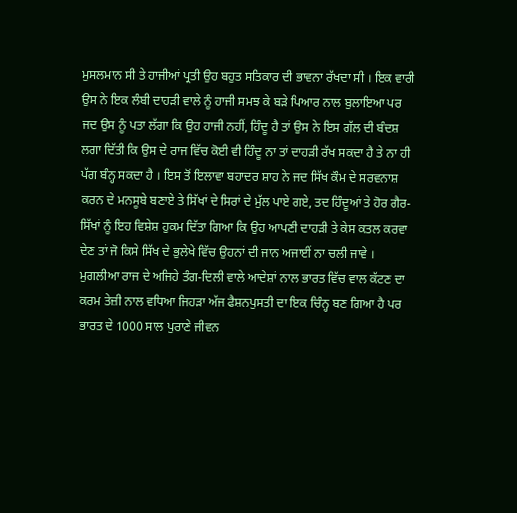ਮੁਸਲਮਾਨ ਸੀ ਤੇ ਹਾਜੀਆਂ ਪ੍ਰਤੀ ਉਹ ਬਹੁਤ ਸਤਿਕਾਰ ਦੀ ਭਾਵਨਾ ਰੱਖਦਾ ਸੀ । ਇਕ ਵਾਰੀ ਉਸ ਨੇ ਇਕ ਲੰਬੀ ਦਾਹੜੀ ਵਾਲੇ ਨੂੰ ਹਾਜੀ ਸਮਝ ਕੇ ਬੜੇ ਪਿਆਰ ਨਾਲ ਬੁਲਾਇਆ ਪਰ ਜਦ ਉਸ ਨੂੰ ਪਤਾ ਲੱਗਾ ਕਿ ਉਹ ਹਾਜੀ ਨਹੀਂ, ਹਿੰਦੂ ਹੈ ਤਾਂ ਉਸ ਨੇ ਇਸ ਗੱਲ ਦੀ ਬੰਦਸ਼ ਲਗਾ ਦਿੱਤੀ ਕਿ ਉਸ ਦੇ ਰਾਜ ਵਿੱਚ ਕੋਈ ਵੀ ਹਿੰਦੂ ਨਾ ਤਾਂ ਦਾਹੜੀ ਰੱਖ ਸਕਦਾ ਹੈ ਤੇ ਨਾ ਹੀ ਪੱਗ ਬੰਨ੍ਹ ਸਕਦਾ ਹੈ । ਇਸ ਤੋਂ ਇਲਾਵਾ ਬਹਾਦਰ ਸ਼ਾਹ ਨੇ ਜਦ ਸਿੱਖ ਕੌਮ ਦੇ ਸਰਵਨਾਸ਼ ਕਰਨ ਦੇ ਮਨਸੂਬੇ ਬਣਾਏ ਤੇ ਸਿੱਖਾਂ ਦੇ ਸਿਰਾਂ ਦੇ ਮੁੱਲ ਪਾਏ ਗਏ, ਤਦ ਹਿੰਦੂਆਂ ਤੇ ਹੋਰ ਗੈਰ-ਸਿੱਖਾਂ ਨੂੰ ਇਹ ਵਿਸ਼ੇਸ਼ ਹੁਕਮ ਦਿੱਤਾ ਗਿਆ ਕਿ ਉਹ ਆਪਣੀ ਦਾਹੜੀ ਤੇ ਕੇਸ ਕਤਲ ਕਰਵਾ ਦੇਣ ਤਾਂ ਜੋ ਕਿਸੇ ਸਿੱਖ ਦੇ ਭੁਲੇਖੇ ਵਿੱਚ ਉਹਨਾਂ ਦੀ ਜਾਨ ਅਜਾਈਂ ਨਾ ਚਲੀ ਜਾਵੇ । ਮੁਗਲੀਆ ਰਾਜ ਦੇ ਅਜਿਹੇ ਤੰਗ-ਦਿਲੀ ਵਾਲੇ ਆਦੇਸ਼ਾਂ ਨਾਲ ਭਾਰਤ ਵਿੱਚ ਵਾਲ ਕੱਟਣ ਦਾ ਕਰਮ ਤੇਜ਼ੀ ਨਾਲ ਵਧਿਆ ਜਿਹੜਾ ਅੱਜ ਫੈਸ਼ਨਪੁਸਤੀ ਦਾ ਇਕ ਚਿੰਨ੍ਹ ਬਣ ਗਿਆ ਹੈ ਪਰ ਭਾਰਤ ਦੇ 1000 ਸਾਲ ਪੁਰਾਣੇ ਜੀਵਨ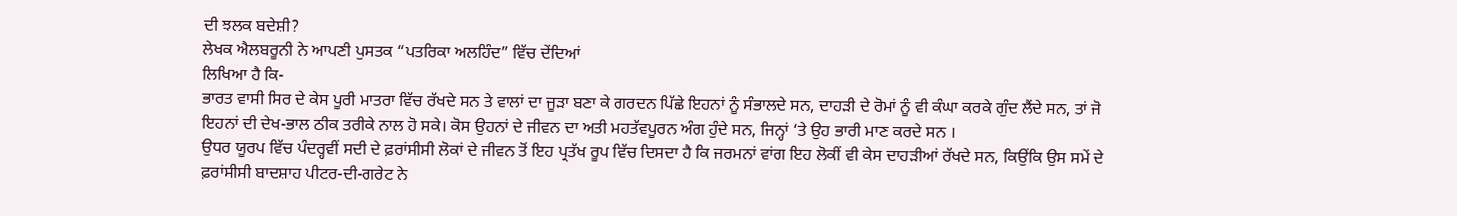ਦੀ ਝਲਕ ਬਦੇਸ਼ੀ?
ਲੇਖਕ ਐਲਬਰੂਨੀ ਨੇ ਆਪਣੀ ਪੁਸਤਕ “ਪਤਰਿਕਾ ਅਲਹਿੰਦ” ਵਿੱਚ ਦੇਂਦਿਆਂ
ਲਿਖਿਆ ਹੈ ਕਿ-
ਭਾਰਤ ਵਾਸੀ ਸਿਰ ਦੇ ਕੇਸ ਪੂਰੀ ਮਾਤਰਾ ਵਿੱਚ ਰੱਖਦੇ ਸਨ ਤੇ ਵਾਲਾਂ ਦਾ ਜੂੜਾ ਬਣਾ ਕੇ ਗਰਦਨ ਪਿੱਛੇ ਇਹਨਾਂ ਨੂੰ ਸੰਭਾਲਦੇ ਸਨ, ਦਾਹੜੀ ਦੇ ਰੋਮਾਂ ਨੂੰ ਵੀ ਕੰਘਾ ਕਰਕੇ ਗੁੰਦ ਲੈਂਦੇ ਸਨ, ਤਾਂ ਜੋ ਇਹਨਾਂ ਦੀ ਦੇਖ-ਭਾਲ ਠੀਕ ਤਰੀਕੇ ਨਾਲ ਹੋ ਸਕੇ। ਕੋਸ ਉਹਨਾਂ ਦੇ ਜੀਵਨ ਦਾ ਅਤੀ ਮਹਤੱਵਪੂਰਨ ਅੰਗ ਹੁੰਦੇ ਸਨ, ਜਿਨ੍ਹਾਂ ‘ਤੇ ਉਹ ਭਾਰੀ ਮਾਣ ਕਰਦੇ ਸਨ ।
ਉਧਰ ਯੂਰਪ ਵਿੱਚ ਪੰਦਰ੍ਹਵੀਂ ਸਦੀ ਦੇ ਫ਼ਰਾਂਸੀਸੀ ਲੋਕਾਂ ਦੇ ਜੀਵਨ ਤੋਂ ਇਹ ਪ੍ਰਤੱਖ ਰੂਪ ਵਿੱਚ ਦਿਸਦਾ ਹੈ ਕਿ ਜਰਮਨਾਂ ਵਾਂਗ ਇਹ ਲੋਕੀਂ ਵੀ ਕੇਸ ਦਾਹੜੀਆਂ ਰੱਖਦੇ ਸਨ, ਕਿਉਂਕਿ ਉਸ ਸਮੇਂ ਦੇ ਫ਼ਰਾਂਸੀਸੀ ਬਾਦਸ਼ਾਹ ਪੀਟਰ-ਦੀ-ਗਰੇਟ ਨੇ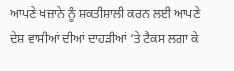ਆਪਣੇ ਖਜ਼ਾਨੇ ਨੂੰ ਸ਼ਕਤੀਸ਼ਾਲੀ ਕਰਨ ਲਈ ਆਪਣੇ ਦੇਸ਼ ਵਾਸੀਆਂ ਦੀਆਂ ਦਾਹੜੀਆਂ ‘ਤੇ ਟੈਕਸ ਲਗਾ ਕੇ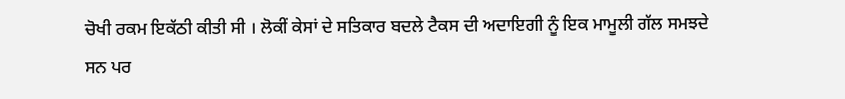ਚੋਖੀ ਰਕਮ ਇਕੱਠੀ ਕੀਤੀ ਸੀ । ਲੋਕੀਂ ਕੇਸਾਂ ਦੇ ਸਤਿਕਾਰ ਬਦਲੇ ਟੈਕਸ ਦੀ ਅਦਾਇਗੀ ਨੂੰ ਇਕ ਮਾਮੂਲੀ ਗੱਲ ਸਮਝਦੇ ਸਨ ਪਰ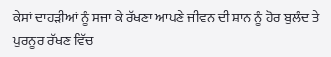ਕੇਸਾਂ ਦਾਹੜੀਆਂ ਨੂੰ ਸਜਾ ਕੇ ਰੱਖਣਾ ਆਪਣੇ ਜੀਵਨ ਦੀ ਸ਼ਾਨ ਨੂੰ ਹੋਰ ਬੁਲੰਦ ਤੇ ਪੁਰਨੂਰ ਰੱਖਣ ਵਿੱਚ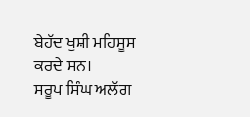ਬੇਹੱਦ ਖੁਸ਼ੀ ਮਹਿਸੂਸ ਕਰਦੇ ਸਨ।
ਸਰੂਪ ਸਿੰਘ ਅਲੱਗ